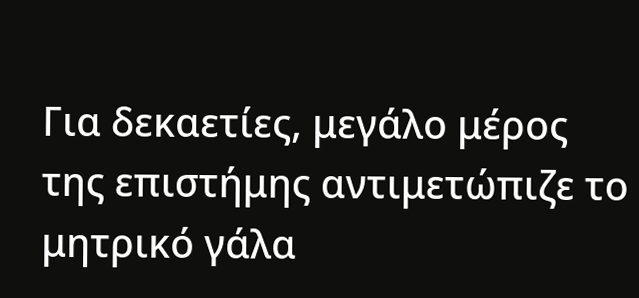Για δεκαετίες, μεγάλο μέρος της επιστήμης αντιμετώπιζε το μητρικό γάλα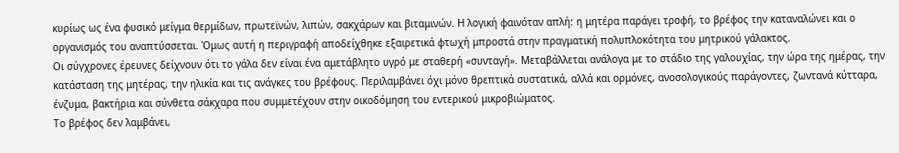κυρίως ως ένα φυσικό μείγμα θερμίδων, πρωτεϊνών, λιπών, σακχάρων και βιταμινών. Η λογική φαινόταν απλή: η μητέρα παράγει τροφή, το βρέφος την καταναλώνει και ο οργανισμός του αναπτύσσεται. Όμως αυτή η περιγραφή αποδείχθηκε εξαιρετικά φτωχή μπροστά στην πραγματική πολυπλοκότητα του μητρικού γάλακτος.
Οι σύγχρονες έρευνες δείχνουν ότι το γάλα δεν είναι ένα αμετάβλητο υγρό με σταθερή «συνταγή». Μεταβάλλεται ανάλογα με το στάδιο της γαλουχίας, την ώρα της ημέρας, την κατάσταση της μητέρας, την ηλικία και τις ανάγκες του βρέφους. Περιλαμβάνει όχι μόνο θρεπτικά συστατικά, αλλά και ορμόνες, ανοσολογικούς παράγοντες, ζωντανά κύτταρα, ένζυμα, βακτήρια και σύνθετα σάκχαρα που συμμετέχουν στην οικοδόμηση του εντερικού μικροβιώματος.
Το βρέφος δεν λαμβάνει,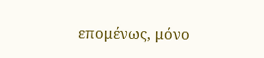επομένως, μόνο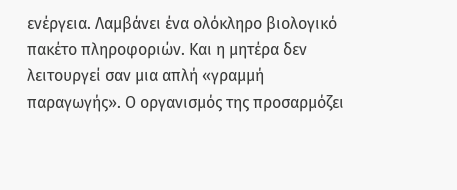ενέργεια. Λαμβάνει ένα ολόκληρο βιολογικό πακέτο πληροφοριών. Και η μητέρα δεν λειτουργεί σαν μια απλή «γραμμή παραγωγής». Ο οργανισμός της προσαρμόζει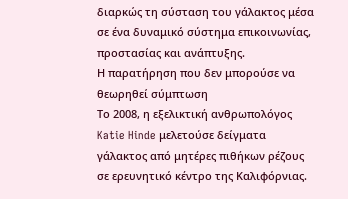διαρκώς τη σύσταση του γάλακτος μέσα σε ένα δυναμικό σύστημα επικοινωνίας, προστασίας και ανάπτυξης.
Η παρατήρηση που δεν μπορούσε να θεωρηθεί σύμπτωση
Το 2008, η εξελικτική ανθρωπολόγος Katie Hinde μελετούσε δείγματα γάλακτος από μητέρες πιθήκων ρέζους σε ερευνητικό κέντρο της Καλιφόρνιας.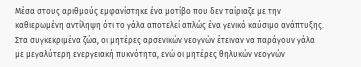Μέσα στους αριθμούς εμφανίστηκε ένα μοτίβο που δεν ταίριαζε με την καθιερωμένη αντίληψη ότι το γάλα αποτελεί απλώς ένα γενικό καύσιμο ανάπτυξης.
Στα συγκεκριμένα ζώα, οι μητέρες αρσενικών νεογνών έτειναν να παράγουν γάλα με μεγαλύτερη ενεργειακή πυκνότητα, ενώ οι μητέρες θηλυκών νεογνών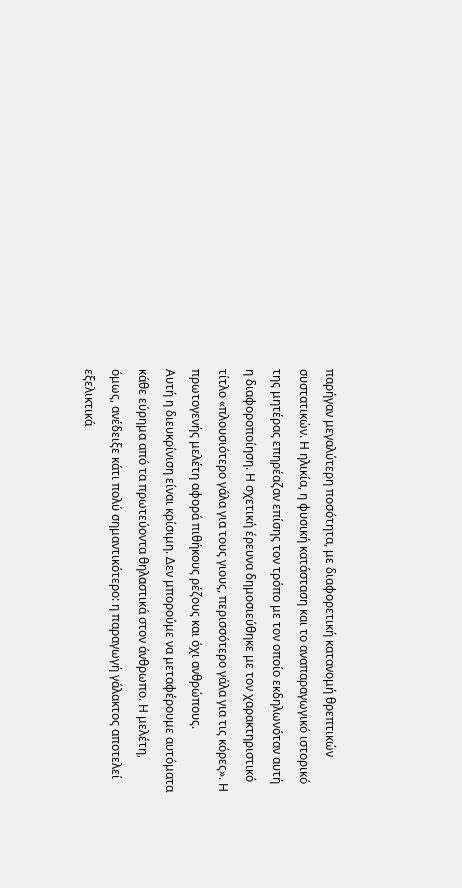παρήγαν μεγαλύτερη ποσότητα, με διαφορετική κατανομή θρεπτικών συστατικών. Η ηλικία, η φυσική κατάσταση και το αναπαραγωγικό ιστορικό της μητέρας επηρέαζαν επίσης τον τρόπο με τον οποίο εκδηλωνόταν αυτή η διαφοροποίηση. Η σχετική έρευνα δημοσιεύθηκε με τον χαρακτηριστικό τίτλο «πλουσιότερο γάλα για τους γιους, περισσότερο γάλα για τις κόρες». Η πρωτογενής μελέτη αφορά πιθήκους ρέζους και όχι ανθρώπους.
Αυτή η διευκρίνιση είναι κρίσιμη. Δεν μπορούμε να μεταφέρουμε αυτόματα κάθε εύρημα από τα πρωτεύοντα θηλαστικά στον άνθρωπο. Η μελέτη, όμως, ανέδειξε κάτι πολύ σημαντικότερο: η παραγωγή γάλακτος αποτελεί εξελικτικά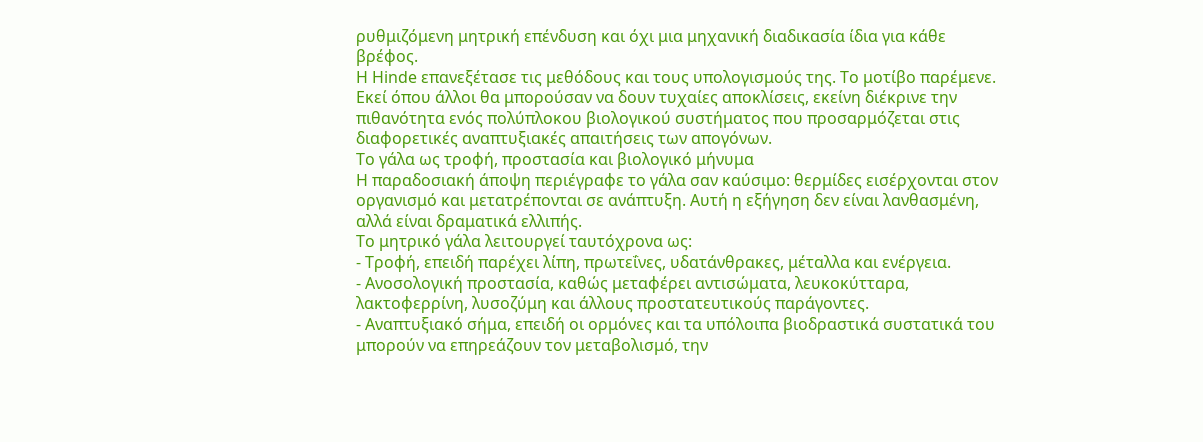ρυθμιζόμενη μητρική επένδυση και όχι μια μηχανική διαδικασία ίδια για κάθε βρέφος.
Η Hinde επανεξέτασε τις μεθόδους και τους υπολογισμούς της. Το μοτίβο παρέμενε. Εκεί όπου άλλοι θα μπορούσαν να δουν τυχαίες αποκλίσεις, εκείνη διέκρινε την πιθανότητα ενός πολύπλοκου βιολογικού συστήματος που προσαρμόζεται στις διαφορετικές αναπτυξιακές απαιτήσεις των απογόνων.
Το γάλα ως τροφή, προστασία και βιολογικό μήνυμα
Η παραδοσιακή άποψη περιέγραφε το γάλα σαν καύσιμο: θερμίδες εισέρχονται στον οργανισμό και μετατρέπονται σε ανάπτυξη. Αυτή η εξήγηση δεν είναι λανθασμένη, αλλά είναι δραματικά ελλιπής.
Το μητρικό γάλα λειτουργεί ταυτόχρονα ως:
- Τροφή, επειδή παρέχει λίπη, πρωτεΐνες, υδατάνθρακες, μέταλλα και ενέργεια.
- Ανοσολογική προστασία, καθώς μεταφέρει αντισώματα, λευκοκύτταρα, λακτοφερρίνη, λυσοζύμη και άλλους προστατευτικούς παράγοντες.
- Αναπτυξιακό σήμα, επειδή οι ορμόνες και τα υπόλοιπα βιοδραστικά συστατικά του μπορούν να επηρεάζουν τον μεταβολισμό, την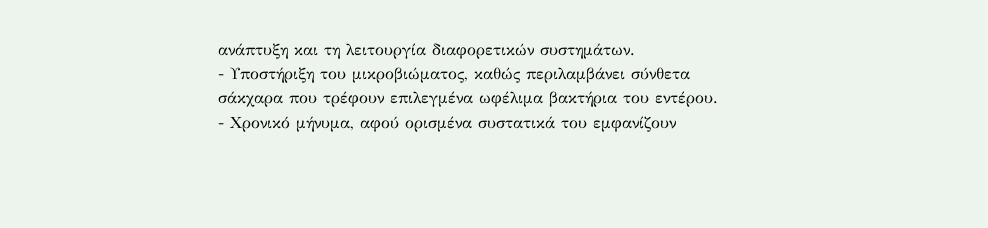ανάπτυξη και τη λειτουργία διαφορετικών συστημάτων.
- Υποστήριξη του μικροβιώματος, καθώς περιλαμβάνει σύνθετα σάκχαρα που τρέφουν επιλεγμένα ωφέλιμα βακτήρια του εντέρου.
- Χρονικό μήνυμα, αφού ορισμένα συστατικά του εμφανίζουν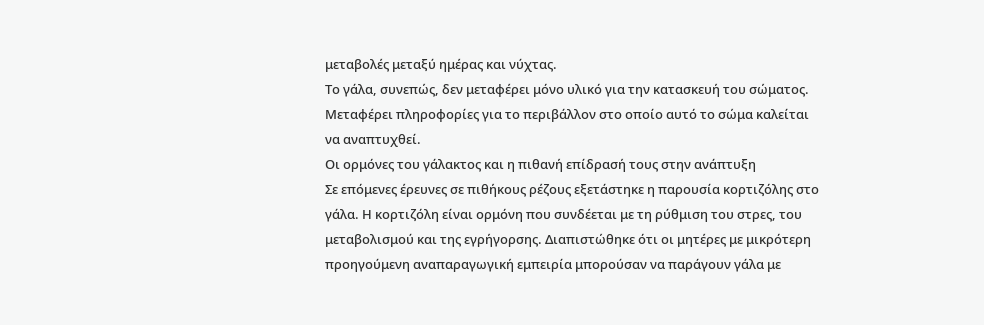μεταβολές μεταξύ ημέρας και νύχτας.
Το γάλα, συνεπώς, δεν μεταφέρει μόνο υλικό για την κατασκευή του σώματος. Μεταφέρει πληροφορίες για το περιβάλλον στο οποίο αυτό το σώμα καλείται να αναπτυχθεί.
Οι ορμόνες του γάλακτος και η πιθανή επίδρασή τους στην ανάπτυξη
Σε επόμενες έρευνες σε πιθήκους ρέζους εξετάστηκε η παρουσία κορτιζόλης στο γάλα. Η κορτιζόλη είναι ορμόνη που συνδέεται με τη ρύθμιση του στρες, του μεταβολισμού και της εγρήγορσης. Διαπιστώθηκε ότι οι μητέρες με μικρότερη προηγούμενη αναπαραγωγική εμπειρία μπορούσαν να παράγουν γάλα με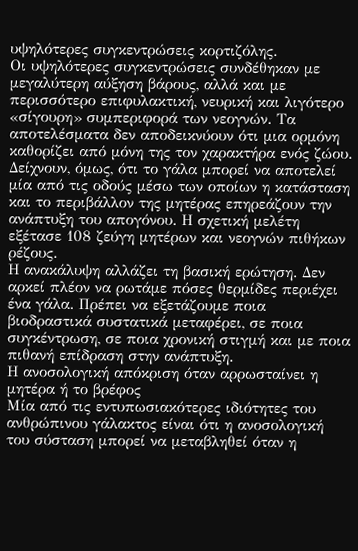υψηλότερες συγκεντρώσεις κορτιζόλης.
Οι υψηλότερες συγκεντρώσεις συνδέθηκαν με μεγαλύτερη αύξηση βάρους, αλλά και με περισσότερο επιφυλακτική, νευρική και λιγότερο «σίγουρη» συμπεριφορά των νεογνών. Τα αποτελέσματα δεν αποδεικνύουν ότι μια ορμόνη καθορίζει από μόνη της τον χαρακτήρα ενός ζώου. Δείχνουν, όμως, ότι το γάλα μπορεί να αποτελεί μία από τις οδούς μέσω των οποίων η κατάσταση και το περιβάλλον της μητέρας επηρεάζουν την ανάπτυξη του απογόνου. Η σχετική μελέτη εξέτασε 108 ζεύγη μητέρων και νεογνών πιθήκων ρέζους.
Η ανακάλυψη αλλάζει τη βασική ερώτηση. Δεν αρκεί πλέον να ρωτάμε πόσες θερμίδες περιέχει ένα γάλα. Πρέπει να εξετάζουμε ποια βιοδραστικά συστατικά μεταφέρει, σε ποια συγκέντρωση, σε ποια χρονική στιγμή και με ποια πιθανή επίδραση στην ανάπτυξη.
Η ανοσολογική απόκριση όταν αρρωσταίνει η μητέρα ή το βρέφος
Μία από τις εντυπωσιακότερες ιδιότητες του ανθρώπινου γάλακτος είναι ότι η ανοσολογική του σύσταση μπορεί να μεταβληθεί όταν η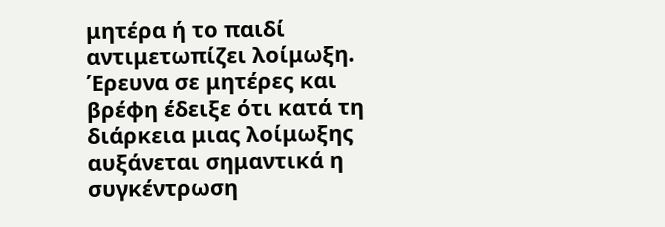μητέρα ή το παιδί αντιμετωπίζει λοίμωξη.
Έρευνα σε μητέρες και βρέφη έδειξε ότι κατά τη διάρκεια μιας λοίμωξης αυξάνεται σημαντικά η συγκέντρωση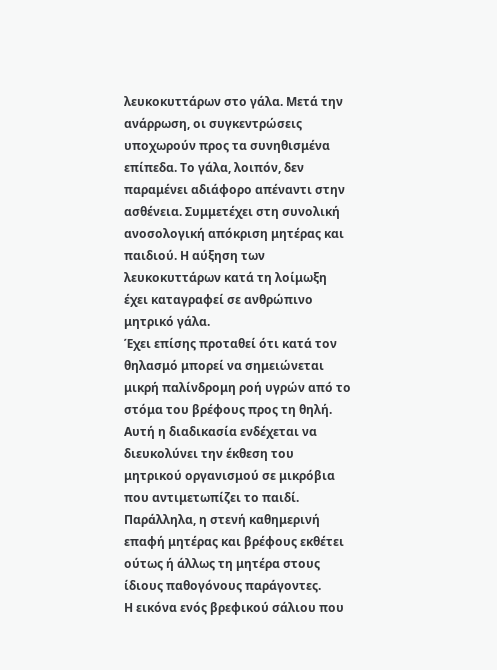λευκοκυττάρων στο γάλα. Μετά την ανάρρωση, οι συγκεντρώσεις υποχωρούν προς τα συνηθισμένα επίπεδα. Το γάλα, λοιπόν, δεν παραμένει αδιάφορο απέναντι στην ασθένεια. Συμμετέχει στη συνολική ανοσολογική απόκριση μητέρας και παιδιού. Η αύξηση των λευκοκυττάρων κατά τη λοίμωξη έχει καταγραφεί σε ανθρώπινο μητρικό γάλα.
Έχει επίσης προταθεί ότι κατά τον θηλασμό μπορεί να σημειώνεται μικρή παλίνδρομη ροή υγρών από το στόμα του βρέφους προς τη θηλή. Αυτή η διαδικασία ενδέχεται να διευκολύνει την έκθεση του μητρικού οργανισμού σε μικρόβια που αντιμετωπίζει το παιδί. Παράλληλα, η στενή καθημερινή επαφή μητέρας και βρέφους εκθέτει ούτως ή άλλως τη μητέρα στους ίδιους παθογόνους παράγοντες.
Η εικόνα ενός βρεφικού σάλιου που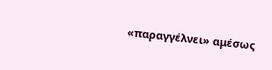«παραγγέλνει» αμέσως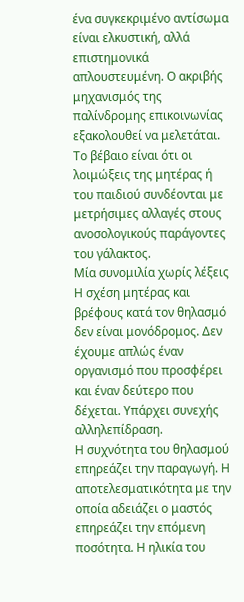ένα συγκεκριμένο αντίσωμα είναι ελκυστική, αλλά επιστημονικά απλουστευμένη. Ο ακριβής μηχανισμός της παλίνδρομης επικοινωνίας εξακολουθεί να μελετάται. Το βέβαιο είναι ότι οι λοιμώξεις της μητέρας ή του παιδιού συνδέονται με μετρήσιμες αλλαγές στους ανοσολογικούς παράγοντες του γάλακτος.
Μία συνομιλία χωρίς λέξεις
Η σχέση μητέρας και βρέφους κατά τον θηλασμό δεν είναι μονόδρομος. Δεν έχουμε απλώς έναν οργανισμό που προσφέρει και έναν δεύτερο που δέχεται. Υπάρχει συνεχής αλληλεπίδραση.
Η συχνότητα του θηλασμού επηρεάζει την παραγωγή. Η αποτελεσματικότητα με την οποία αδειάζει ο μαστός επηρεάζει την επόμενη ποσότητα. Η ηλικία του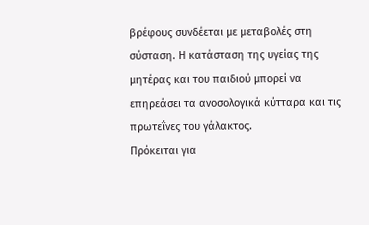βρέφους συνδέεται με μεταβολές στη σύσταση. Η κατάσταση της υγείας της μητέρας και του παιδιού μπορεί να επηρεάσει τα ανοσολογικά κύτταρα και τις πρωτεΐνες του γάλακτος.
Πρόκειται για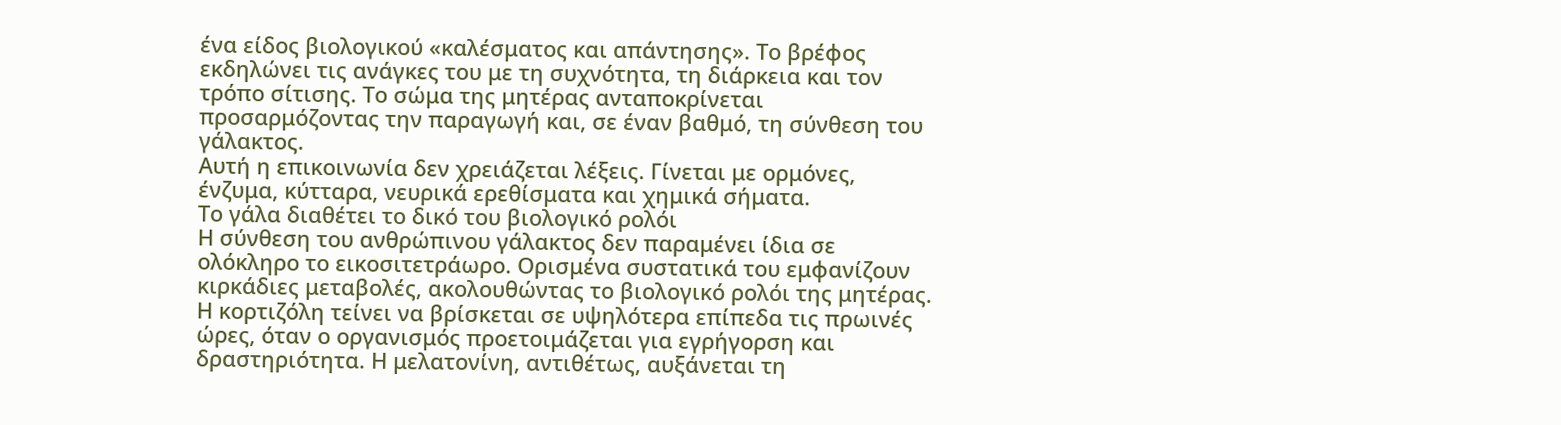ένα είδος βιολογικού «καλέσματος και απάντησης». Το βρέφος εκδηλώνει τις ανάγκες του με τη συχνότητα, τη διάρκεια και τον τρόπο σίτισης. Το σώμα της μητέρας ανταποκρίνεται προσαρμόζοντας την παραγωγή και, σε έναν βαθμό, τη σύνθεση του γάλακτος.
Αυτή η επικοινωνία δεν χρειάζεται λέξεις. Γίνεται με ορμόνες, ένζυμα, κύτταρα, νευρικά ερεθίσματα και χημικά σήματα.
Το γάλα διαθέτει το δικό του βιολογικό ρολόι
Η σύνθεση του ανθρώπινου γάλακτος δεν παραμένει ίδια σε ολόκληρο το εικοσιτετράωρο. Ορισμένα συστατικά του εμφανίζουν κιρκάδιες μεταβολές, ακολουθώντας το βιολογικό ρολόι της μητέρας.
Η κορτιζόλη τείνει να βρίσκεται σε υψηλότερα επίπεδα τις πρωινές ώρες, όταν ο οργανισμός προετοιμάζεται για εγρήγορση και δραστηριότητα. Η μελατονίνη, αντιθέτως, αυξάνεται τη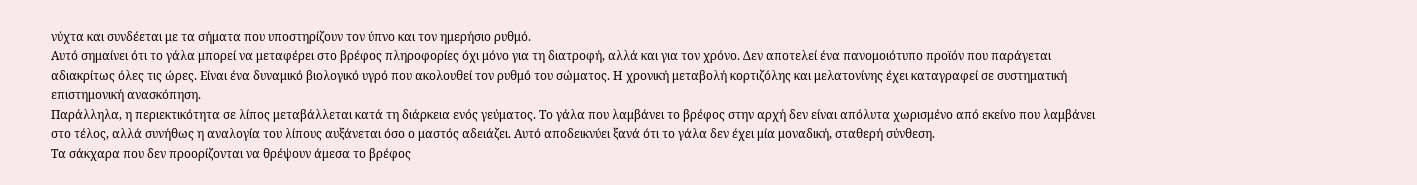νύχτα και συνδέεται με τα σήματα που υποστηρίζουν τον ύπνο και τον ημερήσιο ρυθμό.
Αυτό σημαίνει ότι το γάλα μπορεί να μεταφέρει στο βρέφος πληροφορίες όχι μόνο για τη διατροφή, αλλά και για τον χρόνο. Δεν αποτελεί ένα πανομοιότυπο προϊόν που παράγεται αδιακρίτως όλες τις ώρες. Είναι ένα δυναμικό βιολογικό υγρό που ακολουθεί τον ρυθμό του σώματος. Η χρονική μεταβολή κορτιζόλης και μελατονίνης έχει καταγραφεί σε συστηματική επιστημονική ανασκόπηση.
Παράλληλα, η περιεκτικότητα σε λίπος μεταβάλλεται κατά τη διάρκεια ενός γεύματος. Το γάλα που λαμβάνει το βρέφος στην αρχή δεν είναι απόλυτα χωρισμένο από εκείνο που λαμβάνει στο τέλος, αλλά συνήθως η αναλογία του λίπους αυξάνεται όσο ο μαστός αδειάζει. Αυτό αποδεικνύει ξανά ότι το γάλα δεν έχει μία μοναδική, σταθερή σύνθεση.
Τα σάκχαρα που δεν προορίζονται να θρέψουν άμεσα το βρέφος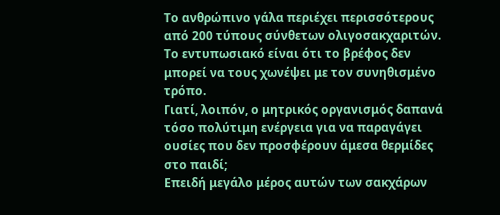Το ανθρώπινο γάλα περιέχει περισσότερους από 200 τύπους σύνθετων ολιγοσακχαριτών. Το εντυπωσιακό είναι ότι το βρέφος δεν μπορεί να τους χωνέψει με τον συνηθισμένο τρόπο.
Γιατί, λοιπόν, ο μητρικός οργανισμός δαπανά τόσο πολύτιμη ενέργεια για να παραγάγει ουσίες που δεν προσφέρουν άμεσα θερμίδες στο παιδί;
Επειδή μεγάλο μέρος αυτών των σακχάρων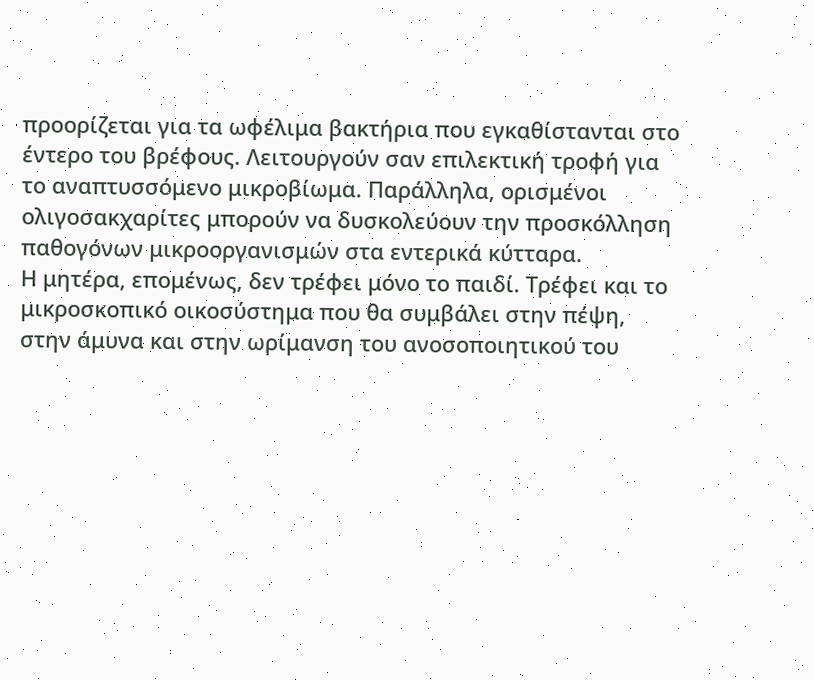προορίζεται για τα ωφέλιμα βακτήρια που εγκαθίστανται στο έντερο του βρέφους. Λειτουργούν σαν επιλεκτική τροφή για το αναπτυσσόμενο μικροβίωμα. Παράλληλα, ορισμένοι ολιγοσακχαρίτες μπορούν να δυσκολεύουν την προσκόλληση παθογόνων μικροοργανισμών στα εντερικά κύτταρα.
Η μητέρα, επομένως, δεν τρέφει μόνο το παιδί. Τρέφει και το μικροσκοπικό οικοσύστημα που θα συμβάλει στην πέψη, στην άμυνα και στην ωρίμανση του ανοσοποιητικού του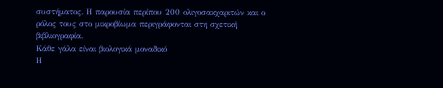συστήματος. Η παρουσία περίπου 200 ολιγοσακχαριτών και ο ρόλος τους στο μικροβίωμα περιγράφονται στη σχετική βιβλιογραφία.
Κάθε γάλα είναι βιολογικά μοναδικό
Η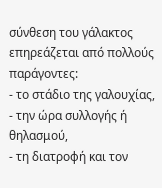σύνθεση του γάλακτος επηρεάζεται από πολλούς παράγοντες:
- το στάδιο της γαλουχίας,
- την ώρα συλλογής ή θηλασμού,
- τη διατροφή και τον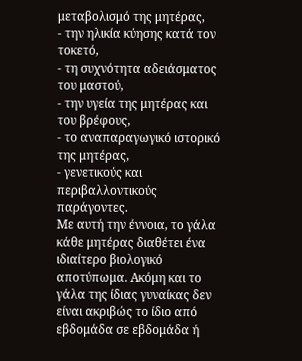μεταβολισμό της μητέρας,
- την ηλικία κύησης κατά τον τοκετό,
- τη συχνότητα αδειάσματος του μαστού,
- την υγεία της μητέρας και του βρέφους,
- το αναπαραγωγικό ιστορικό της μητέρας,
- γενετικούς και περιβαλλοντικούς παράγοντες.
Με αυτή την έννοια, το γάλα κάθε μητέρας διαθέτει ένα ιδιαίτερο βιολογικό αποτύπωμα. Ακόμη και το γάλα της ίδιας γυναίκας δεν είναι ακριβώς το ίδιο από εβδομάδα σε εβδομάδα ή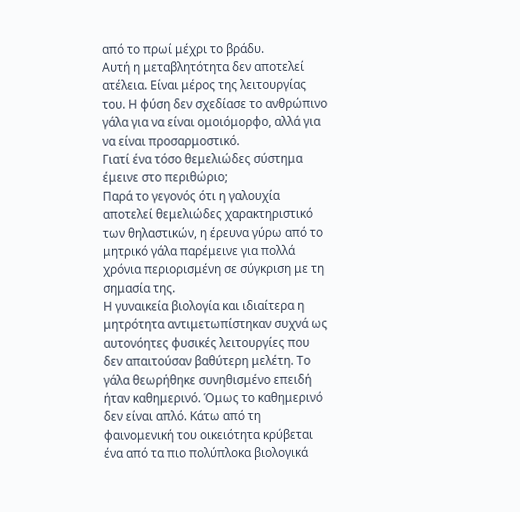από το πρωί μέχρι το βράδυ.
Αυτή η μεταβλητότητα δεν αποτελεί ατέλεια. Είναι μέρος της λειτουργίας του. Η φύση δεν σχεδίασε το ανθρώπινο γάλα για να είναι ομοιόμορφο, αλλά για να είναι προσαρμοστικό.
Γιατί ένα τόσο θεμελιώδες σύστημα έμεινε στο περιθώριο;
Παρά το γεγονός ότι η γαλουχία αποτελεί θεμελιώδες χαρακτηριστικό των θηλαστικών, η έρευνα γύρω από το μητρικό γάλα παρέμεινε για πολλά χρόνια περιορισμένη σε σύγκριση με τη σημασία της.
Η γυναικεία βιολογία και ιδιαίτερα η μητρότητα αντιμετωπίστηκαν συχνά ως αυτονόητες φυσικές λειτουργίες που δεν απαιτούσαν βαθύτερη μελέτη. Το γάλα θεωρήθηκε συνηθισμένο επειδή ήταν καθημερινό. Όμως το καθημερινό δεν είναι απλό. Κάτω από τη φαινομενική του οικειότητα κρύβεται ένα από τα πιο πολύπλοκα βιολογικά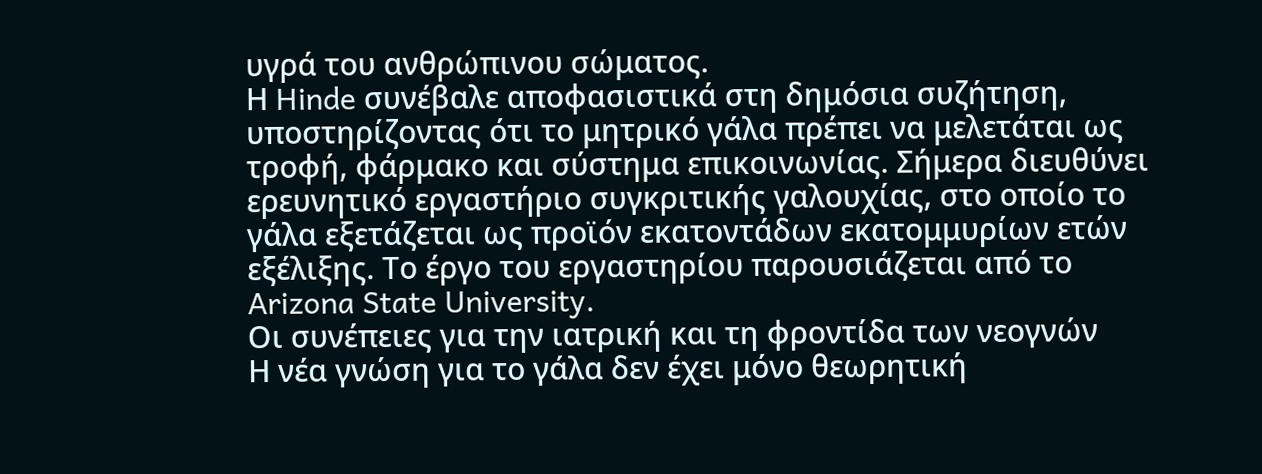υγρά του ανθρώπινου σώματος.
Η Hinde συνέβαλε αποφασιστικά στη δημόσια συζήτηση, υποστηρίζοντας ότι το μητρικό γάλα πρέπει να μελετάται ως τροφή, φάρμακο και σύστημα επικοινωνίας. Σήμερα διευθύνει ερευνητικό εργαστήριο συγκριτικής γαλουχίας, στο οποίο το γάλα εξετάζεται ως προϊόν εκατοντάδων εκατομμυρίων ετών εξέλιξης. Το έργο του εργαστηρίου παρουσιάζεται από το Arizona State University.
Οι συνέπειες για την ιατρική και τη φροντίδα των νεογνών
Η νέα γνώση για το γάλα δεν έχει μόνο θεωρητική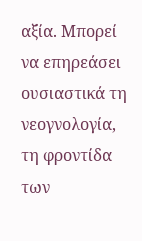αξία. Μπορεί να επηρεάσει ουσιαστικά τη νεογνολογία, τη φροντίδα των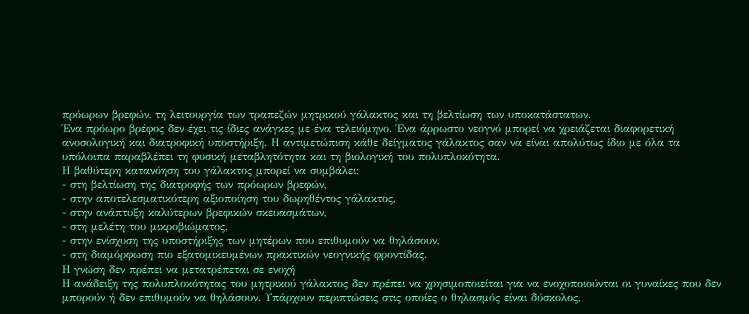πρόωρων βρεφών, τη λειτουργία των τραπεζών μητρικού γάλακτος και τη βελτίωση των υποκατάστατων.
Ένα πρόωρο βρέφος δεν έχει τις ίδιες ανάγκες με ένα τελειόμηνο. Ένα άρρωστο νεογνό μπορεί να χρειάζεται διαφορετική ανοσολογική και διατροφική υποστήριξη. Η αντιμετώπιση κάθε δείγματος γάλακτος σαν να είναι απολύτως ίδιο με όλα τα υπόλοιπα παραβλέπει τη φυσική μεταβλητότητα και τη βιολογική του πολυπλοκότητα.
Η βαθύτερη κατανόηση του γάλακτος μπορεί να συμβάλει:
- στη βελτίωση της διατροφής των πρόωρων βρεφών,
- στην αποτελεσματικότερη αξιοποίηση του δωρηθέντος γάλακτος,
- στην ανάπτυξη καλύτερων βρεφικών σκευασμάτων,
- στη μελέτη του μικροβιώματος,
- στην ενίσχυση της υποστήριξης των μητέρων που επιθυμούν να θηλάσουν,
- στη διαμόρφωση πιο εξατομικευμένων πρακτικών νεογνικής φροντίδας.
Η γνώση δεν πρέπει να μετατρέπεται σε ενοχή
Η ανάδειξη της πολυπλοκότητας του μητρικού γάλακτος δεν πρέπει να χρησιμοποιείται για να ενοχοποιούνται οι γυναίκες που δεν μπορούν ή δεν επιθυμούν να θηλάσουν. Υπάρχουν περιπτώσεις στις οποίες ο θηλασμός είναι δύσκολος,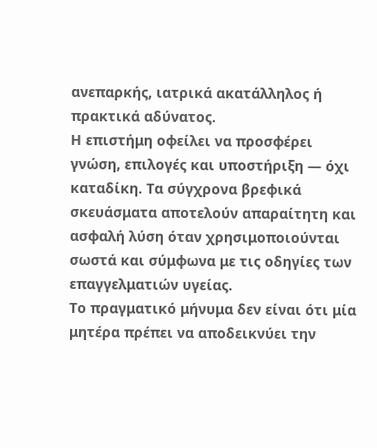ανεπαρκής, ιατρικά ακατάλληλος ή πρακτικά αδύνατος.
Η επιστήμη οφείλει να προσφέρει γνώση, επιλογές και υποστήριξη — όχι καταδίκη. Τα σύγχρονα βρεφικά σκευάσματα αποτελούν απαραίτητη και ασφαλή λύση όταν χρησιμοποιούνται σωστά και σύμφωνα με τις οδηγίες των επαγγελματιών υγείας.
Το πραγματικό μήνυμα δεν είναι ότι μία μητέρα πρέπει να αποδεικνύει την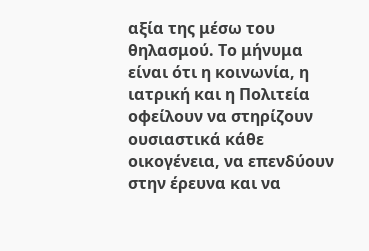αξία της μέσω του θηλασμού. Το μήνυμα είναι ότι η κοινωνία, η ιατρική και η Πολιτεία οφείλουν να στηρίζουν ουσιαστικά κάθε οικογένεια, να επενδύουν στην έρευνα και να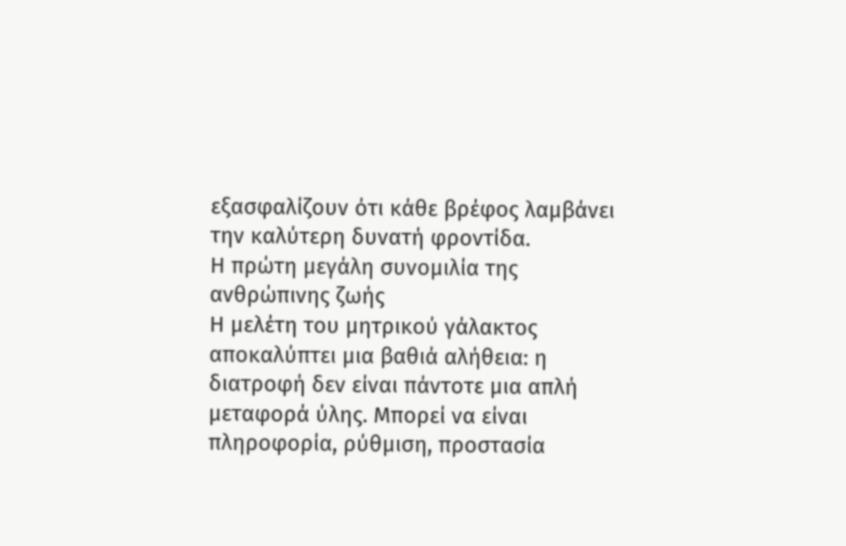εξασφαλίζουν ότι κάθε βρέφος λαμβάνει την καλύτερη δυνατή φροντίδα.
Η πρώτη μεγάλη συνομιλία της ανθρώπινης ζωής
Η μελέτη του μητρικού γάλακτος αποκαλύπτει μια βαθιά αλήθεια: η διατροφή δεν είναι πάντοτε μια απλή μεταφορά ύλης. Μπορεί να είναι πληροφορία, ρύθμιση, προστασία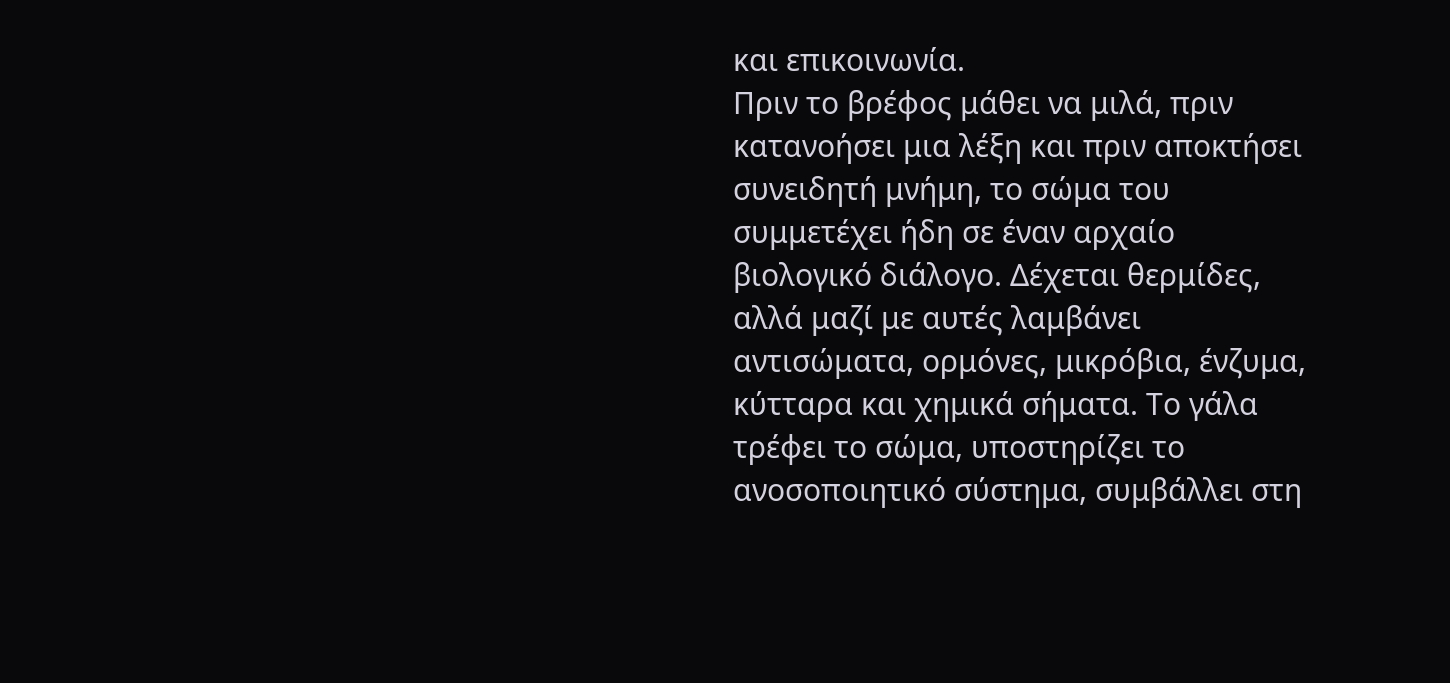και επικοινωνία.
Πριν το βρέφος μάθει να μιλά, πριν κατανοήσει μια λέξη και πριν αποκτήσει συνειδητή μνήμη, το σώμα του συμμετέχει ήδη σε έναν αρχαίο βιολογικό διάλογο. Δέχεται θερμίδες, αλλά μαζί με αυτές λαμβάνει αντισώματα, ορμόνες, μικρόβια, ένζυμα, κύτταρα και χημικά σήματα. Το γάλα τρέφει το σώμα, υποστηρίζει το ανοσοποιητικό σύστημα, συμβάλλει στη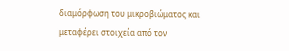διαμόρφωση του μικροβιώματος και μεταφέρει στοιχεία από τον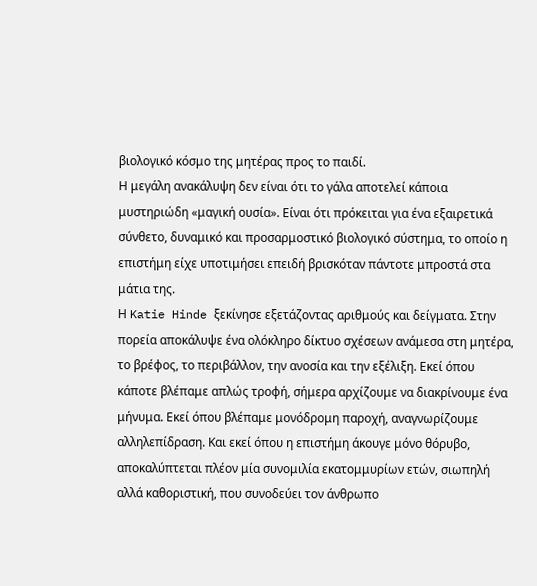βιολογικό κόσμο της μητέρας προς το παιδί.
Η μεγάλη ανακάλυψη δεν είναι ότι το γάλα αποτελεί κάποια μυστηριώδη «μαγική ουσία». Είναι ότι πρόκειται για ένα εξαιρετικά σύνθετο, δυναμικό και προσαρμοστικό βιολογικό σύστημα, το οποίο η επιστήμη είχε υποτιμήσει επειδή βρισκόταν πάντοτε μπροστά στα μάτια της.
Η Katie Hinde ξεκίνησε εξετάζοντας αριθμούς και δείγματα. Στην πορεία αποκάλυψε ένα ολόκληρο δίκτυο σχέσεων ανάμεσα στη μητέρα, το βρέφος, το περιβάλλον, την ανοσία και την εξέλιξη. Εκεί όπου κάποτε βλέπαμε απλώς τροφή, σήμερα αρχίζουμε να διακρίνουμε ένα μήνυμα. Εκεί όπου βλέπαμε μονόδρομη παροχή, αναγνωρίζουμε αλληλεπίδραση. Και εκεί όπου η επιστήμη άκουγε μόνο θόρυβο, αποκαλύπτεται πλέον μία συνομιλία εκατομμυρίων ετών, σιωπηλή αλλά καθοριστική, που συνοδεύει τον άνθρωπο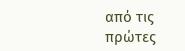από τις πρώτες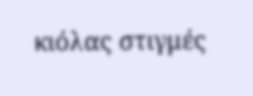κιόλας στιγμές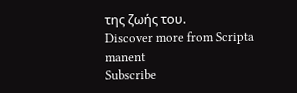της ζωής του.
Discover more from Scripta manent
Subscribe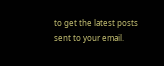to get the latest posts sent to your email.